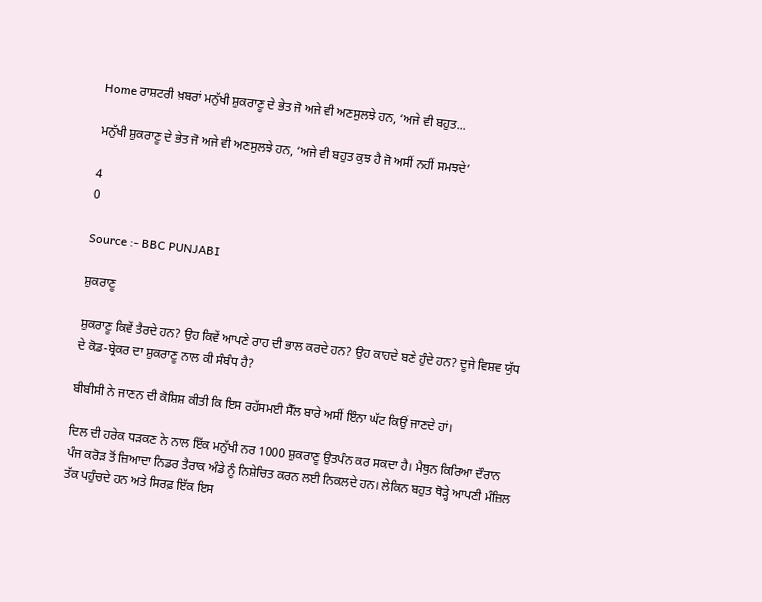Home ਰਾਸ਼ਟਰੀ ਖ਼ਬਰਾਂ ਮਨੁੱਖੀ ਸ਼ੁਕਰਾਣੂ ਦੇ ਭੇਤ ਜੋ ਅਜੇ ਵੀ ਅਣਸੁਲਝੇ ਹਨ, ‘ਅਜੇ ਵੀ ਬਹੁਤ...

ਮਨੁੱਖੀ ਸ਼ੁਕਰਾਣੂ ਦੇ ਭੇਤ ਜੋ ਅਜੇ ਵੀ ਅਣਸੁਲਝੇ ਹਨ, ‘ਅਜੇ ਵੀ ਬਹੁਤ ਕੁਝ ਹੈ ਜੋ ਅਸੀਂ ਨਹੀਂ ਸਮਝਦੇ’

4
0

Source :- BBC PUNJABI

ਸ਼ੁਕਰਾਣੂ

ਸ਼ੁਕਰਾਣੂ ਕਿਵੇਂ ਤੈਰਦੇ ਹਨ? ਉਹ ਕਿਵੇਂ ਆਪਣੇ ਰਾਹ ਦੀ ਭਾਲ ਕਰਦੇ ਹਨ? ਉਹ ਕਾਹਦੇ ਬਣੇ ਹੁੰਦੇ ਹਨ? ਦੂਜੇ ਵਿਸ਼ਵ ਯੁੱਧ ਦੇ ਕੋਡ-ਬ੍ਰੇਕਰ ਦਾ ਸ਼ੁਕਰਾਣੂ ਨਾਲ ਕੀ ਸੰਬੰਧ ਹੈ?

ਬੀਬੀਸੀ ਨੇ ਜਾਣਨ ਦੀ ਕੋਸ਼ਿਸ਼ ਕੀਤੀ ਕਿ ਇਸ ਰਹੱਸਮਈ ਸੈੱਲ ਬਾਰੇ ਅਸੀਂ ਇੰਨਾ ਘੱਟ ਕਿਉਂ ਜਾਣਦੇ ਹਾਂ।

ਦਿਲ ਦੀ ਹਰੇਕ ਧੜਕਣ ਨੇ ਨਾਲ ਇੱਕ ਮਨੁੱਖੀ ਨਰ 1000 ਸ਼ੁਕਰਾਣੂ ਉਤਪੰਨ ਕਰ ਸਕਦਾ ਹੈ। ਮੈਥੁਨ ਕਿਰਿਆ ਦੌਰਾਨ ਪੰਜ ਕਰੋੜ ਤੋਂ ਜ਼ਿਆਦਾ ਨਿਡਰ ਤੈਰਾਕ ਅੰਡੇ ਨੂੰ ਨਿਸ਼ੇਚਿਤ ਕਰਨ ਲਈ ਨਿਕਲਦੇ ਹਨ। ਲੇਕਿਨ ਬਹੁਤ ਥੋੜ੍ਹੇ ਆਪਣੀ ਮੰਜ਼ਿਲ ਤੱਕ ਪਹੁੰਚਦੇ ਹਨ ਅਤੇ ਸਿਰਫ਼ ਇੱਕ ਇਸ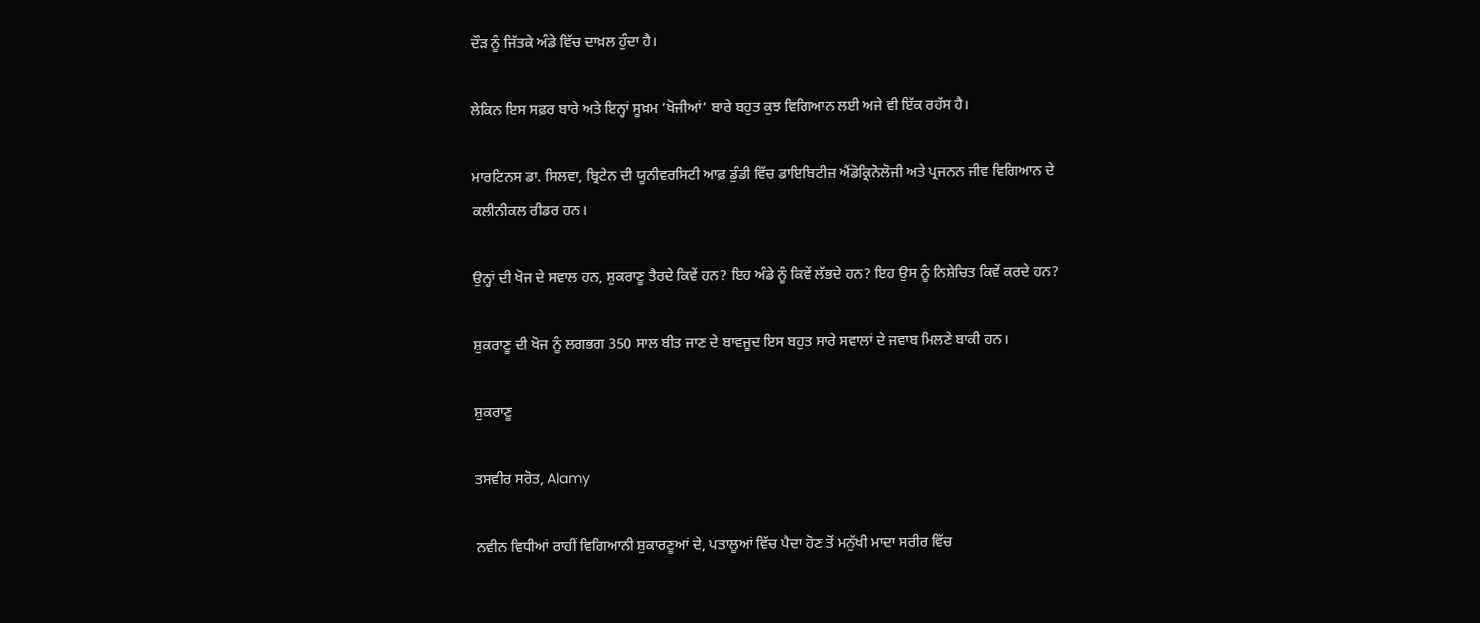ਦੌੜ ਨੂੰ ਜਿੱਤਕੇ ਅੰਡੇ ਵਿੱਚ ਦਾਖ਼ਲ ਹੁੰਦਾ ਹੈ।

ਲੇਕਿਨ ਇਸ ਸਫ਼ਰ ਬਾਰੇ ਅਤੇ ਇਨ੍ਹਾਂ ਸੂਖ਼ਮ ‘ਖੋਜੀਆਂ’ ਬਾਰੇ ਬਹੁਤ ਕੁਝ ਵਿਗਿਆਨ ਲਈ ਅਜੇ ਵੀ ਇੱਕ ਰਹੱਸ ਹੈ।

ਮਾਰਟਿਨਸ ਡਾ. ਸਿਲਵਾ, ਬ੍ਰਿਟੇਨ ਦੀ ਯੂਨੀਵਰਸਿਟੀ ਆਫ਼ ਡੁੰਡੀ ਵਿੱਚ ਡਾਇਬਿਟੀਜ਼ ਐਂਡੋਕ੍ਰਿਨੋਲੋਜੀ ਅਤੇ ਪ੍ਰਜਨਨ ਜੀਵ ਵਿਗਿਆਨ ਦੇ ਕਲੀਨੀਕਲ ਰੀਡਰ ਹਨ।

ਉਨ੍ਹਾਂ ਦੀ ਖੋਜ ਦੇ ਸਵਾਲ ਹਨ, ਸ਼ੁਕਰਾਣੂ ਤੈਰਦੇ ਕਿਵੇਂ ਹਨ? ਇਹ ਅੰਡੇ ਨੂੰ ਕਿਵੇਂ ਲੱਭਦੇ ਹਨ? ਇਹ ਉਸ ਨੂੰ ਨਿਸ਼ੇਚਿਤ ਕਿਵੇਂ ਕਰਦੇ ਹਨ?

ਸ਼ੁਕਰਾਣੂ ਦੀ ਖੋਜ ਨੂੰ ਲਗਭਗ 350 ਸਾਲ ਬੀਤ ਜਾਣ ਦੇ ਬਾਵਜੂਦ ਇਸ ਬਹੁਤ ਸਾਰੇ ਸਵਾਲਾਂ ਦੇ ਜਵਾਬ ਮਿਲਣੇ ਬਾਕੀ ਹਨ।

ਸ਼ੁਕਰਾਣੂ

ਤਸਵੀਰ ਸਰੋਤ, Alamy

ਨਵੀਨ ਵਿਧੀਆਂ ਰਾਹੀਂ ਵਿਗਿਆਨੀ ਸ਼ੁਕਾਰਣੂਆਂ ਦੇ, ਪਤਾਲੂਆਂ ਵਿੱਚ ਪੈਦਾ ਹੋਣ ਤੋਂ ਮਨੁੱਖੀ ਮਾਦਾ ਸਰੀਰ ਵਿੱਚ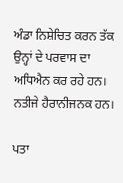ਅੰਡਾ ਨਿਸ਼ੇਚਿਤ ਕਰਨ ਤੱਕ ਉਨ੍ਹਾਂ ਦੇ ਪਰਵਾਸ ਦਾ ਅਧਿਐਨ ਕਰ ਰਹੇ ਹਨ। ਨਤੀਜੇ ਹੈਰਾਨੀਜਨਕ ਹਨ।

ਪਤਾ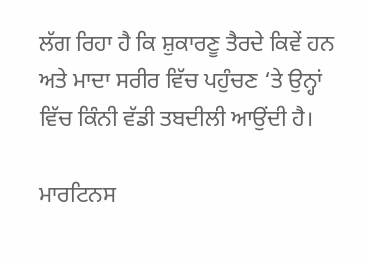ਲੱਗ ਰਿਹਾ ਹੈ ਕਿ ਸ਼ੁਕਾਰਣੂ ਤੈਰਦੇ ਕਿਵੇਂ ਹਨ ਅਤੇ ਮਾਦਾ ਸਰੀਰ ਵਿੱਚ ਪਹੁੰਚਣ ‘ਤੇ ਉਨ੍ਹਾਂ ਵਿੱਚ ਕਿੰਨੀ ਵੱਡੀ ਤਬਦੀਲੀ ਆਉਂਦੀ ਹੈ।

ਮਾਰਟਿਨਸ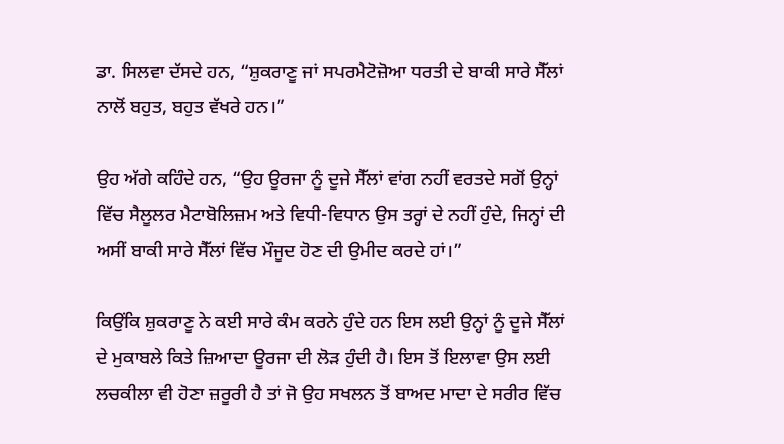ਡਾ. ਸਿਲਵਾ ਦੱਸਦੇ ਹਨ, “ਸ਼ੁਕਰਾਣੂ ਜਾਂ ਸਪਰਮੈਟੋਜ਼ੋਆ ਧਰਤੀ ਦੇ ਬਾਕੀ ਸਾਰੇ ਸੈੱਲਾਂ ਨਾਲੋਂ ਬਹੁਤ, ਬਹੁਤ ਵੱਖਰੇ ਹਨ।”

ਉਹ ਅੱਗੇ ਕਹਿੰਦੇ ਹਨ, “ਉਹ ਊਰਜਾ ਨੂੰ ਦੂਜੇ ਸੈੱਲਾਂ ਵਾਂਗ ਨਹੀਂ ਵਰਤਦੇ ਸਗੋਂ ਉਨ੍ਹਾਂ ਵਿੱਚ ਸੈਲੂਲਰ ਮੈਟਾਬੋਲਿਜ਼ਮ ਅਤੇ ਵਿਧੀ-ਵਿਧਾਨ ਉਸ ਤਰ੍ਹਾਂ ਦੇ ਨਹੀਂ ਹੁੰਦੇ, ਜਿਨ੍ਹਾਂ ਦੀ ਅਸੀਂ ਬਾਕੀ ਸਾਰੇ ਸੈੱਲਾਂ ਵਿੱਚ ਮੌਜੂਦ ਹੋਣ ਦੀ ਉਮੀਦ ਕਰਦੇ ਹਾਂ।”

ਕਿਉਂਕਿ ਸ਼ੁਕਰਾਣੂ ਨੇ ਕਈ ਸਾਰੇ ਕੰਮ ਕਰਨੇ ਹੁੰਦੇ ਹਨ ਇਸ ਲਈ ਉਨ੍ਹਾਂ ਨੂੰ ਦੂਜੇ ਸੈੱਲਾਂ ਦੇ ਮੁਕਾਬਲੇ ਕਿਤੇ ਜ਼ਿਆਦਾ ਊਰਜਾ ਦੀ ਲੋੜ ਹੁੰਦੀ ਹੈ। ਇਸ ਤੋਂ ਇਲਾਵਾ ਉਸ ਲਈ ਲਚਕੀਲਾ ਵੀ ਹੋਣਾ ਜ਼ਰੂਰੀ ਹੈ ਤਾਂ ਜੋ ਉਹ ਸਖਲਨ ਤੋਂ ਬਾਅਦ ਮਾਦਾ ਦੇ ਸਰੀਰ ਵਿੱਚ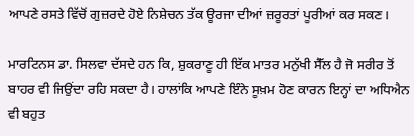ਆਪਣੇ ਰਸਤੇ ਵਿੱਚੋਂ ਗੁਜ਼ਰਦੇ ਹੋਏ ਨਿਸ਼ੇਚਨ ਤੱਕ ਊਰਜਾ ਦੀਆਂ ਜ਼ਰੂਰਤਾਂ ਪੂਰੀਆਂ ਕਰ ਸਕਣ।

ਮਾਰਟਿਨਸ ਡਾ. ਸਿਲਵਾ ਦੱਸਦੇ ਹਨ ਕਿ, ਸ਼ੁਕਰਾਣੂ ਹੀ ਇੱਕ ਮਾਤਰ ਮਨੁੱਖੀ ਸੈੱਲ ਹੈ ਜੋ ਸਰੀਰ ਤੋਂ ਬਾਹਰ ਵੀ ਜਿਉਂਦਾ ਰਹਿ ਸਕਦਾ ਹੈ। ਹਾਲਾਂਕਿ ਆਪਣੇ ਇੰਨੇ ਸੂਖ਼ਮ ਹੋਣ ਕਾਰਨ ਇਨ੍ਹਾਂ ਦਾ ਅਧਿਐਨ ਵੀ ਬਹੁਤ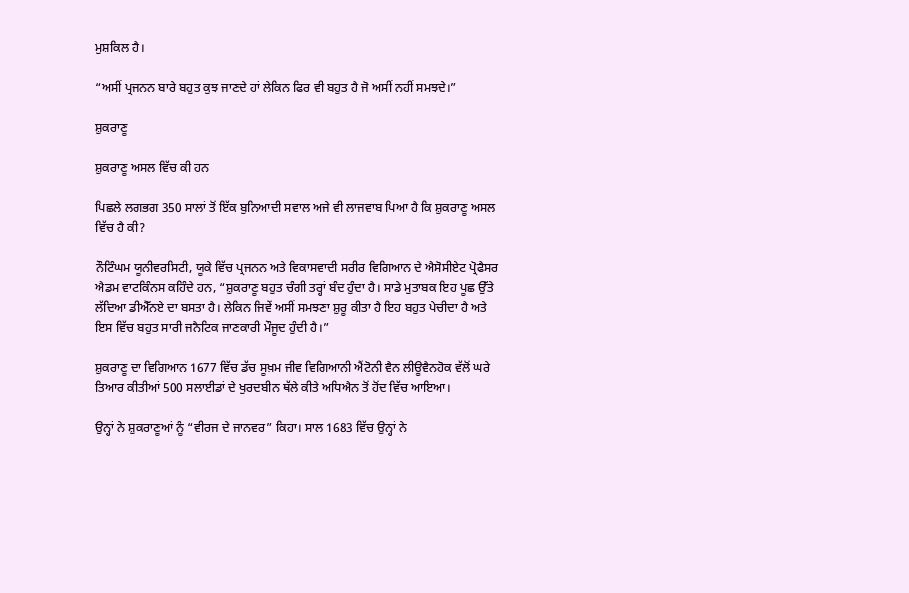ਮੁਸ਼ਕਿਲ ਹੈ।

“ਅਸੀਂ ਪ੍ਰਜਨਨ ਬਾਰੇ ਬਹੁਤ ਕੁਝ ਜਾਣਦੇ ਹਾਂ ਲੇਕਿਨ ਫਿਰ ਵੀ ਬਹੁਤ ਹੈ ਜੋ ਅਸੀਂ ਨਹੀਂ ਸਮਝਦੇ।”

ਸ਼ੁਕਰਾਣੂ

ਸ਼ੁਕਰਾਣੂ ਅਸਲ ਵਿੱਚ ਕੀ ਹਨ

ਪਿਛਲੇ ਲਗਭਗ 350 ਸਾਲਾਂ ਤੋਂ ਇੱਕ ਬੁਨਿਆਦੀ ਸਵਾਲ ਅਜੇ ਵੀ ਲਾਜਵਾਬ ਪਿਆ ਹੈ ਕਿ ਸ਼ੁਕਰਾਣੂ ਅਸਲ ਵਿੱਚ ਹੈ ਕੀ?

ਨੌਟਿੰਘਮ ਯੂਨੀਵਰਸਿਟੀ, ਯੂਕੇ ਵਿੱਚ ਪ੍ਰਜਨਨ ਅਤੇ ਵਿਕਾਸਵਾਦੀ ਸਰੀਰ ਵਿਗਿਆਨ ਦੇ ਐਸੋਸੀਏਟ ਪ੍ਰੋਫੈਸਰ ਐਡਮ ਵਾਟਕਿੰਨਸ ਕਹਿੰਦੇ ਹਨ, “ਸ਼ੁਕਰਾਣੂ ਬਹੁਤ ਚੰਗੀ ਤਰ੍ਹਾਂ ਬੰਦ ਹੁੰਦਾ ਹੈ। ਸਾਡੇ ਮੁਤਾਬਕ ਇਹ ਪੂਛ ਉੱਤੇ ਲੱਦਿਆ ਡੀਐੱਨਏ ਦਾ ਬਸਤਾ ਹੈ। ਲੇਕਿਨ ਜਿਵੇਂ ਅਸੀਂ ਸਮਝਣਾ ਸ਼ੁਰੂ ਕੀਤਾ ਹੈ ਇਹ ਬਹੁਤ ਪੇਚੀਦਾ ਹੈ ਅਤੇ ਇਸ ਵਿੱਚ ਬਹੁਤ ਸਾਰੀ ਜਨੈਟਿਕ ਜਾਣਕਾਰੀ ਮੌਜੂਦ ਹੁੰਦੀ ਹੈ।”

ਸ਼ੁਕਰਾਣੂ ਦਾ ਵਿਗਿਆਨ 1677 ਵਿੱਚ ਡੱਚ ਸੂਖ਼ਮ ਜੀਵ ਵਿਗਿਆਨੀ ਐਂਟੋਨੀ ਵੈਨ ਲੀਊਵੈਨਹੋਕ ਵੱਲੋਂ ਘਰੇ ਤਿਆਰ ਕੀਤੀਆਂ 500 ਸਲਾਈਡਾਂ ਦੇ ਖੁਰਦਬੀਨ ਥੱਲੇ ਕੀਤੇ ਅਧਿਐਨ ਤੋਂ ਹੋਂਦ ਵਿੱਚ ਆਇਆ।

ਉਨ੍ਹਾਂ ਨੇ ਸ਼ੁਕਰਾਣੂਆਂ ਨੂੰ “ਵੀਰਜ ਦੇ ਜਾਨਵਰ” ਕਿਹਾ। ਸਾਲ 1683 ਵਿੱਚ ਉਨ੍ਹਾਂ ਨੇ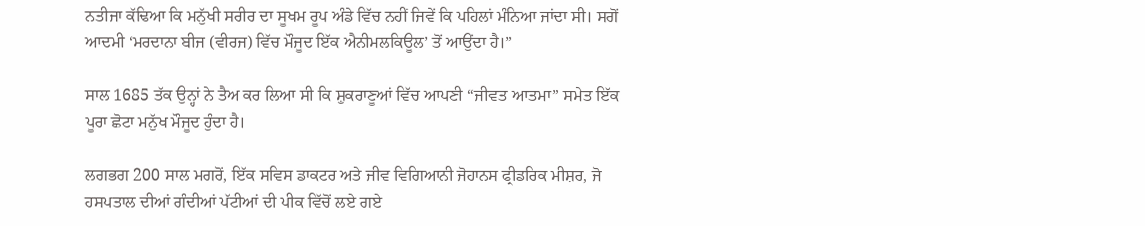ਨਤੀਜਾ ਕੱਢਿਆ ਕਿ ਮਨੁੱਖੀ ਸਰੀਰ ਦਾ ਸੂਖਮ ਰੂਪ ਅੰਡੇ ਵਿੱਚ ਨਹੀਂ ਜਿਵੇਂ ਕਿ ਪਹਿਲਾਂ ਮੰਨਿਆ ਜਾਂਦਾ ਸੀ। ਸਗੋਂ ਆਦਮੀ ‘ਮਰਦਾਨਾ ਬੀਜ (ਵੀਰਜ) ਵਿੱਚ ਮੌਜੂਦ ਇੱਕ ਐਨੀਮਲਕਿਊਲ’ ਤੋਂ ਆਉਂਦਾ ਹੈ।”

ਸਾਲ 1685 ਤੱਕ ਉਨ੍ਹਾਂ ਨੇ ਤੈਅ ਕਰ ਲਿਆ ਸੀ ਕਿ ਸ਼ੁਕਰਾਣੂਆਂ ਵਿੱਚ ਆਪਣੀ “ਜੀਵਤ ਆਤਮਾ” ਸਮੇਤ ਇੱਕ ਪੂਰਾ ਛੋਟਾ ਮਨੁੱਖ ਮੌਜੂਦ ਹੁੰਦਾ ਹੈ।

ਲਗਭਗ 200 ਸਾਲ ਮਗਰੋਂ, ਇੱਕ ਸਵਿਸ ਡਾਕਟਰ ਅਤੇ ਜੀਵ ਵਿਗਿਆਨੀ ਜੋਹਾਨਸ ਫ੍ਰੀਡਰਿਕ ਮੀਸ਼ਰ, ਜੋ ਹਸਪਤਾਲ ਦੀਆਂ ਗੰਦੀਆਂ ਪੱਟੀਆਂ ਦੀ ਪੀਕ ਵਿੱਚੋਂ ਲਏ ਗਏ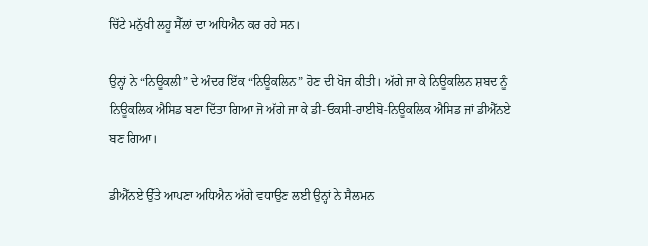ਚਿੱਟੇ ਮਨੁੱਖੀ ਲਹੂ ਸੈੱਲਾਂ ਦਾ ਅਧਿਐਨ ਕਰ ਰਹੇ ਸਨ।

ਉਨ੍ਹਾਂ ਨੇ “ਨਿਊਕਲੀ” ਦੇ ਅੰਦਰ ਇੱਕ “ਨਿਊਕਲਿਨ” ਹੋਣ ਦੀ ਖੋਜ ਕੀਤੀ। ਅੱਗੇ ਜਾ ਕੇ ਨਿਊਕਲਿਨ ਸ਼ਬਦ ਨੂੰ ਨਿਊਕਲਿਕ ਐਸਿਡ ਬਣਾ ਦਿੱਤਾ ਗਿਆ ਜੋ ਅੱਗੇ ਜਾ ਕੇ ਡੀ-ਓਕਸੀ-ਰਾਈਬੋ-ਨਿਊਕਲਿਕ ਐਸਿਡ ਜਾਂ ਡੀਐੱਨਏ ਬਣ ਗਿਆ।

ਡੀਐੱਨਏ ਉੱਤੇ ਆਪਣਾ ਅਧਿਐਨ ਅੱਗੇ ਵਧਾਉਣ ਲਈ ਉਨ੍ਹਾਂ ਨੇ ਸੈਲਮਨ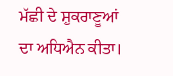ਮੱਛੀ ਦੇ ਸ਼ੁਕਰਾਣੂਆਂ ਦਾ ਅਧਿਐਨ ਕੀਤਾ।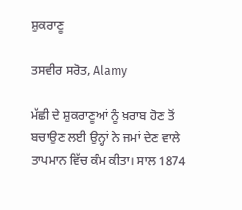ਸ਼ੁਕਰਾਣੂ

ਤਸਵੀਰ ਸਰੋਤ, Alamy

ਮੱਛੀ ਦੇ ਸ਼ੁਕਰਾਣੂਆਂ ਨੂੰ ਖ਼ਰਾਬ ਹੋਣ ਤੋਂ ਬਚਾਉਣ ਲਈ ਉਨ੍ਹਾਂ ਨੇ ਜਮਾਂ ਦੇਣ ਵਾਲੇ ਤਾਪਮਾਨ ਵਿੱਚ ਕੰਮ ਕੀਤਾ। ਸਾਲ 1874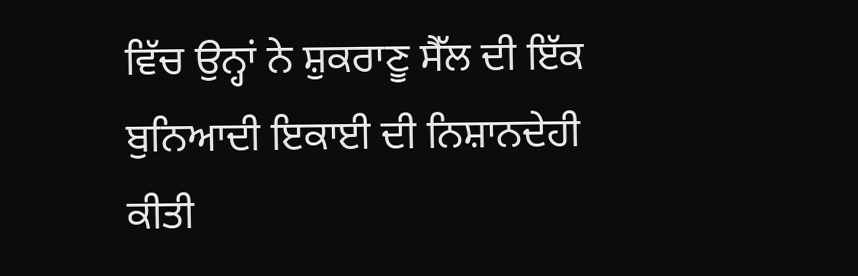ਵਿੱਚ ਉਨ੍ਹਾਂ ਨੇ ਸ਼ੁਕਰਾਣੂ ਸੈੱਲ ਦੀ ਇੱਕ ਬੁਨਿਆਦੀ ਇਕਾਈ ਦੀ ਨਿਸ਼ਾਨਦੇਹੀ ਕੀਤੀ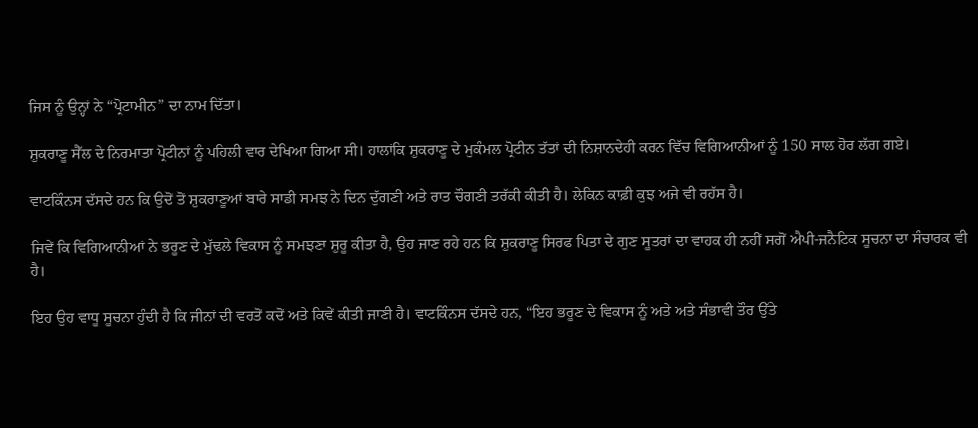ਜਿਸ ਨੂੰ ਉਨ੍ਹਾਂ ਨੇ “ਪ੍ਰੋਟਾਮੀਨ” ਦਾ ਨਾਮ ਦਿੱਤਾ।

ਸ਼ੁਕਰਾਣੂ ਸੈੱਲ ਦੇ ਨਿਰਮਾਤਾ ਪ੍ਰੋਟੀਨਾਂ ਨੂੰ ਪਹਿਲੀ ਵਾਰ ਦੇਖਿਆ ਗਿਆ ਸੀ। ਹਾਲਾਂਕਿ ਸ਼ੁਕਰਾਣੂ ਦੇ ਮੁਕੰਮਲ ਪ੍ਰੋਟੀਨ ਤੱਤਾਂ ਦੀ ਨਿਸ਼ਾਨਦੇਹੀ ਕਰਨ ਵਿੱਚ ਵਿਗਿਆਨੀਆਂ ਨੂੰ 150 ਸਾਲ ਹੋਰ ਲੱਗ ਗਏ।

ਵਾਟਕਿੰਨਸ ਦੱਸਦੇ ਹਨ ਕਿ ਉਦੋਂ ਤੋਂ ਸ਼ੁਕਰਾਣੂਆਂ ਬਾਰੇ ਸਾਡੀ ਸਮਝ ਨੇ ਦਿਨ ਦੁੱਗਣੀ ਅਤੇ ਰਾਤ ਚੌਗਣੀ ਤਰੱਕੀ ਕੀਤੀ ਹੈ। ਲੇਕਿਨ ਕਾਫ਼ੀ ਕੁਝ ਅਜੇ ਵੀ ਰਹੱਸ ਹੈ।

ਜਿਵੇਂ ਕਿ ਵਿਗਿਆਨੀਆਂ ਨੇ ਭਰੂਣ ਦੇ ਮੁੱਢਲੇ ਵਿਕਾਸ ਨੂੰ ਸਮਝਣਾ ਸ਼ੁਰੂ ਕੀਤਾ ਹੈ, ਉਹ ਜਾਣ ਰਹੇ ਹਨ ਕਿ ਸ਼ੁਕਰਾਣੂ ਸਿਰਫ ਪਿਤਾ ਦੇ ਗੁਣ ਸੂਤਰਾਂ ਦਾ ਵਾਹਕ ਹੀ ਨਹੀਂ ਸਗੋਂ ਐਪੀ-ਜਨੈਟਿਕ ਸੂਚਨਾ ਦਾ ਸੰਚਾਰਕ ਵੀ ਹੈ।

ਇਹ ਉਹ ਵਾਧੂ ਸੂਚਨਾ ਹੁੰਦੀ ਹੈ ਕਿ ਜੀਨਾਂ ਦੀ ਵਰਤੋਂ ਕਦੋਂ ਅਤੇ ਕਿਵੇਂ ਕੀਤੀ ਜਾਣੀ ਹੈ। ਵਾਟਕਿੰਨਸ ਦੱਸਦੇ ਹਨ, “ਇਹ ਭਰੂਣ ਦੇ ਵਿਕਾਸ ਨੂੰ ਅਤੇ ਅਤੇ ਸੰਭਾਵੀ ਤੌਰ ਉੱਤੇ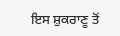ਇਸ ਸ਼ੁਕਰਾਣੂ ਤੋਂ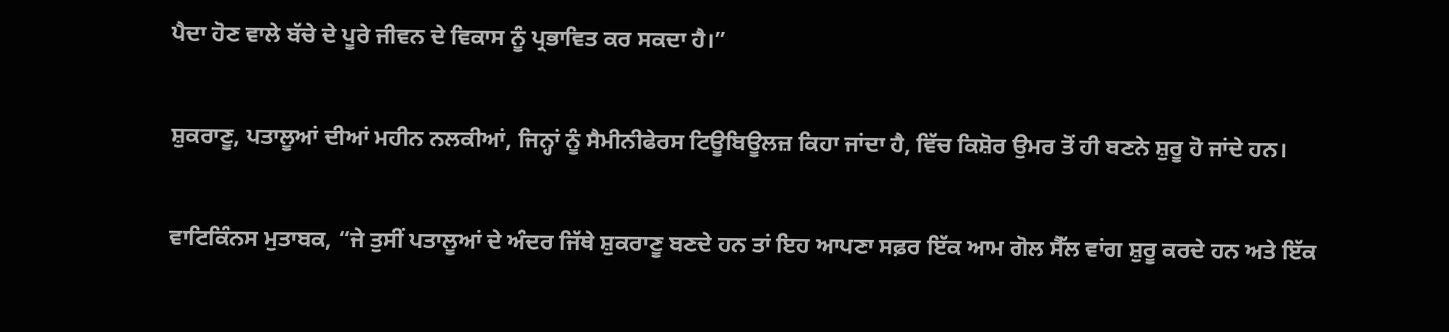ਪੈਦਾ ਹੋਣ ਵਾਲੇ ਬੱਚੇ ਦੇ ਪੂਰੇ ਜੀਵਨ ਦੇ ਵਿਕਾਸ ਨੂੰ ਪ੍ਰਭਾਵਿਤ ਕਰ ਸਕਦਾ ਹੈ।”

ਸ਼ੁਕਰਾਣੂ, ਪਤਾਲੂਆਂ ਦੀਆਂ ਮਹੀਨ ਨਲਕੀਆਂ, ਜਿਨ੍ਹਾਂ ਨੂੰ ਸੈਮੀਨੀਫੇਰਸ ਟਿਊਬਿਊਲਜ਼ ਕਿਹਾ ਜਾਂਦਾ ਹੈ, ਵਿੱਚ ਕਿਸ਼ੋਰ ਉਮਰ ਤੋਂ ਹੀ ਬਣਨੇ ਸ਼ੁਰੂ ਹੋ ਜਾਂਦੇ ਹਨ।

ਵਾਟਿਕਿੰਨਸ ਮੁਤਾਬਕ, “ਜੇ ਤੁਸੀਂ ਪਤਾਲੂਆਂ ਦੇ ਅੰਦਰ ਜਿੱਥੇ ਸ਼ੁਕਰਾਣੂ ਬਣਦੇ ਹਨ ਤਾਂ ਇਹ ਆਪਣਾ ਸਫ਼ਰ ਇੱਕ ਆਮ ਗੋਲ ਸੈੱਲ ਵਾਂਗ ਸ਼ੁਰੂ ਕਰਦੇ ਹਨ ਅਤੇ ਇੱਕ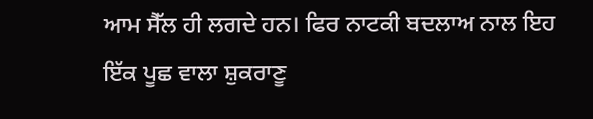ਆਮ ਸੈੱਲ ਹੀ ਲਗਦੇ ਹਨ। ਫਿਰ ਨਾਟਕੀ ਬਦਲਾਅ ਨਾਲ ਇਹ ਇੱਕ ਪੂਛ ਵਾਲਾ ਸ਼ੁਕਰਾਣੂ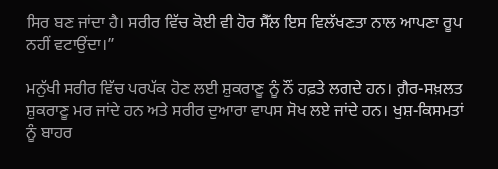ਸਿਰ ਬਣ ਜਾਂਦਾ ਹੈ। ਸਰੀਰ ਵਿੱਚ ਕੋਈ ਵੀ ਹੋਰ ਸੈੱਲ ਇਸ ਵਿਲੱਖਣਤਾ ਨਾਲ ਆਪਣਾ ਰੂਪ ਨਹੀਂ ਵਟਾਉਂਦਾ।”

ਮਨੁੱਖੀ ਸਰੀਰ ਵਿੱਚ ਪਰਪੱਕ ਹੋਣ ਲਈ ਸ਼ੁਕਰਾਣੂ ਨੂੰ ਨੌਂ ਹਫ਼ਤੇ ਲਗਦੇ ਹਨ। ਗ਼ੈਰ-ਸਖ਼ਲਤ ਸ਼ੁਕਰਾਣੂ ਮਰ ਜਾਂਦੇ ਹਨ ਅਤੇ ਸਰੀਰ ਦੁਆਰਾ ਵਾਪਸ ਸੋਖ ਲਏ ਜਾਂਦੇ ਹਨ। ਖੁਸ਼-ਕਿਸਮਤਾਂ ਨੂੰ ਬਾਹਰ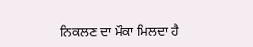ਨਿਕਲਣ ਦਾ ਮੌਕਾ ਮਿਲਦਾ ਹੈ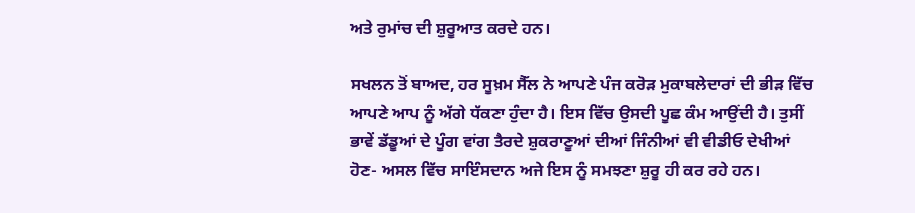ਅਤੇ ਰੁਮਾਂਚ ਦੀ ਸ਼ੁਰੂਆਤ ਕਰਦੇ ਹਨ।

ਸਖਲਨ ਤੋਂ ਬਾਅਦ, ਹਰ ਸੂਖ਼ਮ ਸੈੱਲ ਨੇ ਆਪਣੇ ਪੰਜ ਕਰੋੜ ਮੁਕਾਬਲੇਦਾਰਾਂ ਦੀ ਭੀੜ ਵਿੱਚ ਆਪਣੇ ਆਪ ਨੂੰ ਅੱਗੇ ਧੱਕਣਾ ਹੁੰਦਾ ਹੈ। ਇਸ ਵਿੱਚ ਉਸਦੀ ਪੂਛ ਕੰਮ ਆਉਂਦੀ ਹੈ। ਤੁਸੀਂ ਭਾਵੇਂ ਡੱਡੂਆਂ ਦੇ ਪੂੰਗ ਵਾਂਗ ਤੈਰਦੇ ਸ਼ੁਕਰਾਣੂਆਂ ਦੀਆਂ ਜਿੰਨੀਆਂ ਵੀ ਵੀਡੀਓ ਦੇਖੀਆਂ ਹੋਣ- ਅਸਲ ਵਿੱਚ ਸਾਇੰਸਦਾਨ ਅਜੇ ਇਸ ਨੂੰ ਸਮਝਣਾ ਸ਼ੁਰੂ ਹੀ ਕਰ ਰਹੇ ਹਨ।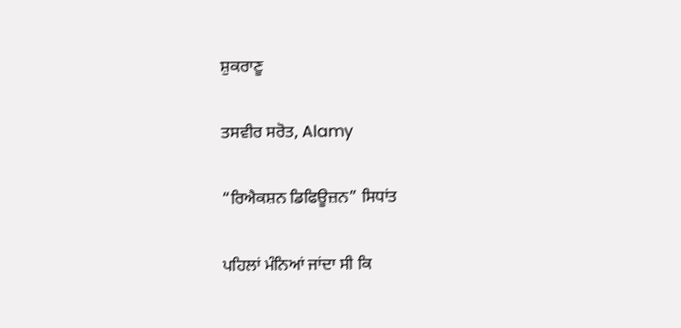ਸ਼ੁਕਰਾਣੂ

ਤਸਵੀਰ ਸਰੋਤ, Alamy

“ਰਿਐਕਸ਼ਨ ਡਿਫਿਊਜ਼ਨ” ਸਿਧਾਂਤ

ਪਹਿਲਾਂ ਮੰਨਿਆਂ ਜਾਂਦਾ ਸੀ ਕਿ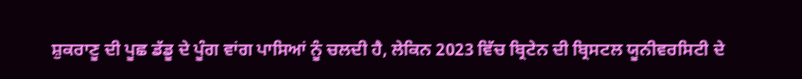ਸ਼ੁਕਰਾਣੂ ਦੀ ਪੂਛ ਡੱਡੂ ਦੇ ਪੂੰਗ ਵਾਂਗ ਪਾਸਿਆਂ ਨੂੰ ਚਲਦੀ ਹੈ, ਲੇਕਿਨ 2023 ਵਿੱਚ ਬ੍ਰਿਟੇਨ ਦੀ ਬ੍ਰਿਸਟਲ ਯੂਨੀਵਰਸਿਟੀ ਦੇ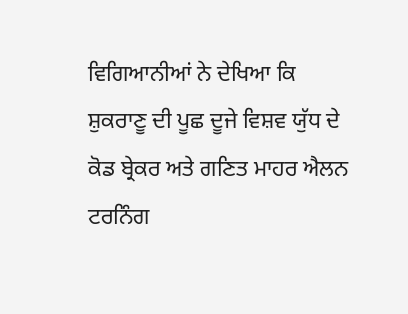ਵਿਗਿਆਨੀਆਂ ਨੇ ਦੇਖਿਆ ਕਿ ਸ਼ੁਕਰਾਣੂ ਦੀ ਪੂਛ ਦੂਜੇ ਵਿਸ਼ਵ ਯੁੱਧ ਦੇ ਕੋਡ ਬ੍ਰੇਕਰ ਅਤੇ ਗਣਿਤ ਮਾਹਰ ਐਲਨ ਟਰਨਿੰਗ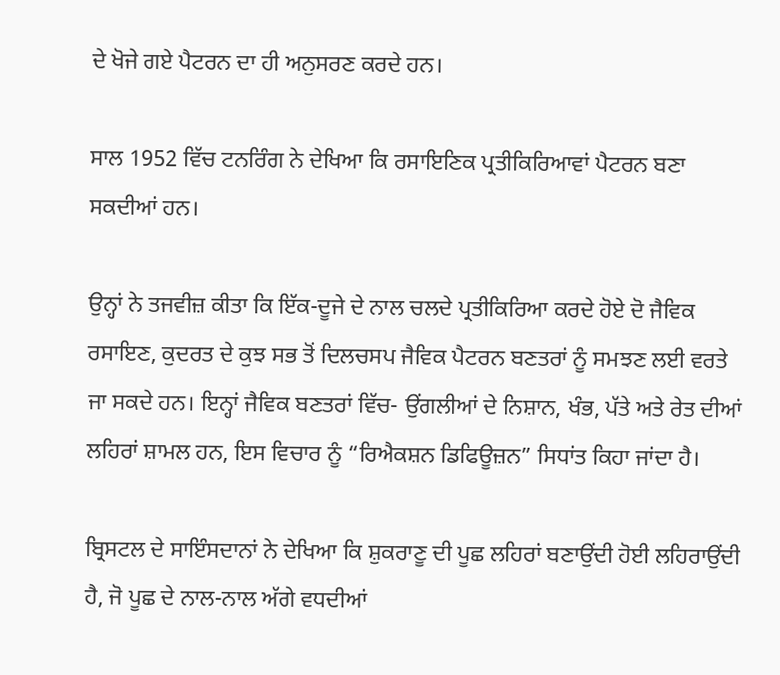ਦੇ ਖੋਜੇ ਗਏ ਪੈਟਰਨ ਦਾ ਹੀ ਅਨੁਸਰਣ ਕਰਦੇ ਹਨ।

ਸਾਲ 1952 ਵਿੱਚ ਟਨਰਿੰਗ ਨੇ ਦੇਖਿਆ ਕਿ ਰਸਾਇਣਿਕ ਪ੍ਰਤੀਕਿਰਿਆਵਾਂ ਪੈਟਰਨ ਬਣਾ ਸਕਦੀਆਂ ਹਨ।

ਉਨ੍ਹਾਂ ਨੇ ਤਜਵੀਜ਼ ਕੀਤਾ ਕਿ ਇੱਕ-ਦੂਜੇ ਦੇ ਨਾਲ ਚਲਦੇ ਪ੍ਰਤੀਕਿਰਿਆ ਕਰਦੇ ਹੋਏ ਦੋ ਜੈਵਿਕ ਰਸਾਇਣ, ਕੁਦਰਤ ਦੇ ਕੁਝ ਸਭ ਤੋਂ ਦਿਲਚਸਪ ਜੈਵਿਕ ਪੈਟਰਨ ਬਣਤਰਾਂ ਨੂੰ ਸਮਝਣ ਲਈ ਵਰਤੇ ਜਾ ਸਕਦੇ ਹਨ। ਇਨ੍ਹਾਂ ਜੈਵਿਕ ਬਣਤਰਾਂ ਵਿੱਚ- ਉਂਗਲੀਆਂ ਦੇ ਨਿਸ਼ਾਨ, ਖੰਭ, ਪੱਤੇ ਅਤੇ ਰੇਤ ਦੀਆਂ ਲਹਿਰਾਂ ਸ਼ਾਮਲ ਹਨ, ਇਸ ਵਿਚਾਰ ਨੂੰ “ਰਿਐਕਸ਼ਨ ਡਿਫਿਊਜ਼ਨ” ਸਿਧਾਂਤ ਕਿਹਾ ਜਾਂਦਾ ਹੈ।

ਬ੍ਰਿਸਟਲ ਦੇ ਸਾਇੰਸਦਾਨਾਂ ਨੇ ਦੇਖਿਆ ਕਿ ਸ਼ੁਕਰਾਣੂ ਦੀ ਪੂਛ ਲਹਿਰਾਂ ਬਣਾਉਂਦੀ ਹੋਈ ਲਹਿਰਾਉਂਦੀ ਹੈ, ਜੋ ਪੂਛ ਦੇ ਨਾਲ-ਨਾਲ ਅੱਗੇ ਵਧਦੀਆਂ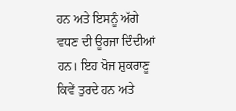ਹਨ ਅਤੇ ਇਸਨੂੰ ਅੱਗੇ ਵਧਣ ਦੀ ਊਰਜਾ ਦਿੰਦੀਆਂ ਹਨ। ਇਹ ਖੋਜ ਸ਼ੁਕਰਾਣੂ ਕਿਵੇਂ ਤੁਰਦੇ ਹਨ ਅਤੇ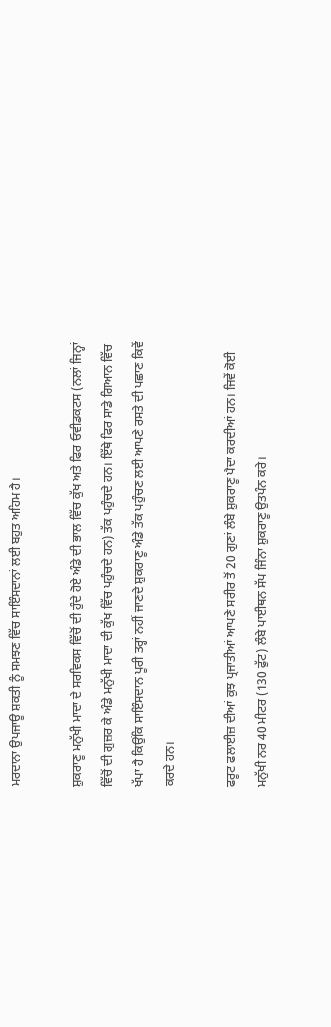ਮਰਦਾਨਾ ਉਪਜਾਊ ਸ਼ਕਤੀ ਨੂੰ ਸਮਝਣ ਵਿੱਚ ਸਾਇੰਸਦਾਨਾਂ ਲਈ ਬਹੁਤ ਅਹਿਮ ਹੈ।

ਸ਼ੁਕਰਾਣੂ ਮਨੁੱਖੀ ਮਾਦਾ ਦੇ ਸਰਵਿਕਸ ਵਿੱਚੋਂ ਦੀ ਹੁੰਦੇ ਹੋਏ ਅੰਡੇ ਦੀ ਭਾਲ ਵਿੱਚ ਕੁੱਖ ਅਤੇ ਫਿਰ ਓਵੀਡਕਟਸ (ਨਲਾਂ ਜਿਨ੍ਹਾਂ ਵਿੱਚੋਂ ਦੀ ਗੁਜ਼ਰ ਕੇ ਅੰਡੇ ਮਨੁੱਖੀ ਮਾਦਾ ਦੀ ਕੁੱਖ ਵਿੱਚ ਪਹੁੰਚਦੇ ਹਨ) ਤੱਕ ਪਹੁੰਚਦੇ ਹਨ। ਇੱਥੇ ਫਿਰ ਸਾਡੇ ਗਿਆਨ ਵਿੱਚ ਖੱਪਾ ਹੈ ਕਿਉਂਕਿ ਸਾਇੰਸਦਾਨ ਪੂਰੀ ਤਰ੍ਹਾਂ ਨਹੀਂ ਜਾਣਦੇ ਸ਼ੁਕਰਾਣੂ ਅੰਡੇ ਤੱਕ ਪਹੁੰਚਣ ਲਈ ਆਪਣੇ ਰਸਤੇ ਦੀ ਪਛਾਣ ਕਿਵੇਂ ਕਰਦੇ ਹਨ।

ਫਰੂਟ ਫਲਾਈਜ਼ ਦੀਆਂ ਕੁਝ ਪ੍ਰਜਾਤੀਆਂ ਆਪਣੇ ਸਰੀਰ ਤੋਂ 20 ਗੁਣਾਂ ਲੰਬੇ ਸ਼ੁਕਰਾਣੂ ਪੈਦਾ ਕਰਦੀਆਂ ਹਨ। ਜਿਵੇਂ ਕੋਈ ਮਨੁੱਖੀ ਨਰ 40 ਮੀਟਰ (130 ਫੁੱਟ) ਲੰਬੇ ਪਾਈਥਨ ਸੱਪ ਜਿੰਨਾ ਸ਼ੁਕਰਾਣੂ ਉਤਪੰਨ ਕਰੇ।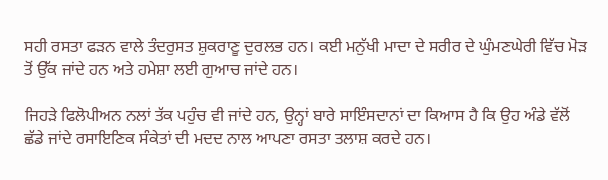ਸਹੀ ਰਸਤਾ ਫੜਨ ਵਾਲੇ ਤੰਦਰੁਸਤ ਸ਼ੁਕਰਾਣੂ ਦੁਰਲਭ ਹਨ। ਕਈ ਮਨੁੱਖੀ ਮਾਦਾ ਦੇ ਸਰੀਰ ਦੇ ਘੁੰਮਣਘੇਰੀ ਵਿੱਚ ਮੋੜ ਤੋਂ ਉੱਕ ਜਾਂਦੇ ਹਨ ਅਤੇ ਹਮੇਸ਼ਾ ਲਈ ਗੁਆਚ ਜਾਂਦੇ ਹਨ।

ਜਿਹੜੇ ਫਿਲੋਪੀਅਨ ਨਲਾਂ ਤੱਕ ਪਹੁੰਚ ਵੀ ਜਾਂਦੇ ਹਨ, ਉਨ੍ਹਾਂ ਬਾਰੇ ਸਾਇੰਸਦਾਨਾਂ ਦਾ ਕਿਆਸ ਹੈ ਕਿ ਉਹ ਅੰਡੇ ਵੱਲੋਂ ਛੱਡੇ ਜਾਂਦੇ ਰਸਾਇਣਿਕ ਸੰਕੇਤਾਂ ਦੀ ਮਦਦ ਨਾਲ ਆਪਣਾ ਰਸਤਾ ਤਲਾਸ਼ ਕਰਦੇ ਹਨ।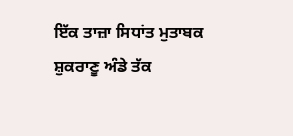ਇੱਕ ਤਾਜ਼ਾ ਸਿਧਾਂਤ ਮੁਤਾਬਕ ਸ਼ੁਕਰਾਣੂ ਅੰਡੇ ਤੱਕ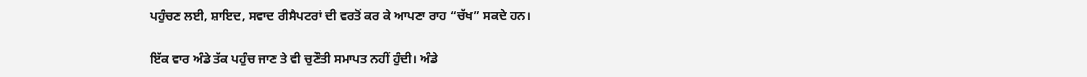ਪਹੁੰਚਣ ਲਈ, ਸ਼ਾਇਦ, ਸਵਾਦ ਰੀਸੈਪਟਰਾਂ ਦੀ ਵਰਤੋਂ ਕਰ ਕੇ ਆਪਣਾ ਰਾਹ “ਚੱਖ” ਸਕਦੇ ਹਨ।

ਇੱਕ ਵਾਰ ਅੰਡੇ ਤੱਕ ਪਹੁੰਚ ਜਾਣ ਤੇ ਵੀ ਚੁਣੌਤੀ ਸਮਾਪਤ ਨਹੀਂ ਹੁੰਦੀ। ਅੰਡੇ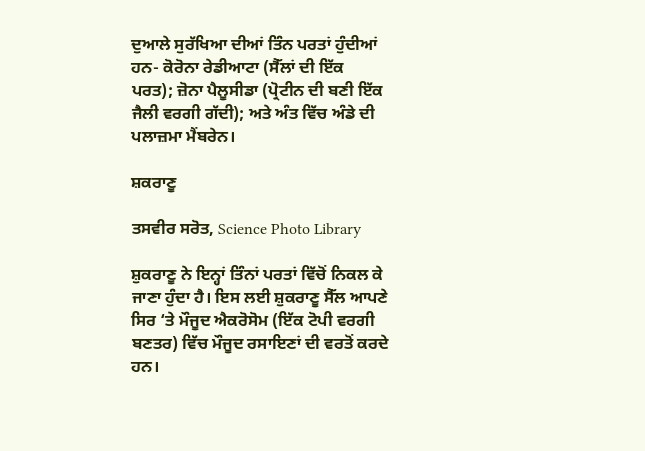ਦੁਆਲੇ ਸੁਰੱਖਿਆ ਦੀਆਂ ਤਿੰਨ ਪਰਤਾਂ ਹੁੰਦੀਆਂ ਹਨ- ਕੋਰੋਨਾ ਰੇਡੀਆਟਾ (ਸੈੱਲਾਂ ਦੀ ਇੱਕ ਪਰਤ); ਜ਼ੋਨਾ ਪੈਲੂਸੀਡਾ (ਪ੍ਰੋਟੀਨ ਦੀ ਬਣੀ ਇੱਕ ਜੈਲੀ ਵਰਗੀ ਗੱਦੀ); ਅਤੇ ਅੰਤ ਵਿੱਚ ਅੰਡੇ ਦੀ ਪਲਾਜ਼ਮਾ ਮੈਂਬਰੇਨ।

ਸ਼ਕਰਾਣੂ

ਤਸਵੀਰ ਸਰੋਤ, Science Photo Library

ਸ਼ੁਕਰਾਣੂ ਨੇ ਇਨ੍ਹਾਂ ਤਿੰਨਾਂ ਪਰਤਾਂ ਵਿੱਚੋਂ ਨਿਕਲ ਕੇ ਜਾਣਾ ਹੁੰਦਾ ਹੈ। ਇਸ ਲਈ ਸ਼ੁਕਰਾਣੂ ਸੈੱਲ ਆਪਣੇ ਸਿਰ ‘ਤੇ ਮੌਜੂਦ ਐਕਰੋਸੋਮ (ਇੱਕ ਟੋਪੀ ਵਰਗੀ ਬਣਤਰ) ਵਿੱਚ ਮੌਜੂਦ ਰਸਾਇਣਾਂ ਦੀ ਵਰਤੋਂ ਕਰਦੇ ਹਨ।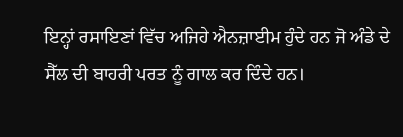ਇਨ੍ਹਾਂ ਰਸਾਇਣਾਂ ਵਿੱਚ ਅਜਿਹੇ ਐਨਜ਼ਾਈਮ ਹੁੰਦੇ ਹਨ ਜੋ ਅੰਡੇ ਦੇ ਸੈੱਲ ਦੀ ਬਾਹਰੀ ਪਰਤ ਨੂੰ ਗਾਲ ਕਰ ਦਿੰਦੇ ਹਨ।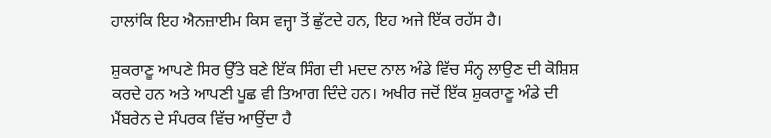ਹਾਲਾਂਕਿ ਇਹ ਐਨਜ਼ਾਈਮ ਕਿਸ ਵਜ੍ਹਾ ਤੋਂ ਛੁੱਟਦੇ ਹਨ, ਇਹ ਅਜੇ ਇੱਕ ਰਹੱਸ ਹੈ।

ਸ਼ੁਕਰਾਣੂ ਆਪਣੇ ਸਿਰ ਉੱਤੇ ਬਣੇ ਇੱਕ ਸਿੰਗ ਦੀ ਮਦਦ ਨਾਲ ਅੰਡੇ ਵਿੱਚ ਸੰਨ੍ਹ ਲਾਉਣ ਦੀ ਕੋਸ਼ਿਸ਼ ਕਰਦੇ ਹਨ ਅਤੇ ਆਪਣੀ ਪੂਛ ਵੀ ਤਿਆਗ ਦਿੰਦੇ ਹਨ। ਅਖੀਰ ਜਦੋਂ ਇੱਕ ਸ਼ੁਕਰਾਣੂ ਅੰਡੇ ਦੀ ਮੈਂਬਰੇਨ ਦੇ ਸੰਪਰਕ ਵਿੱਚ ਆਉਂਦਾ ਹੈ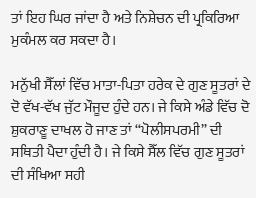ਤਾਂ ਇਹ ਘਿਰ ਜਾਂਦਾ ਹੈ ਅਤੇ ਨਿਸ਼ੇਚਨ ਦੀ ਪ੍ਰਕਿਰਿਆ ਮੁਕੰਮਲ ਕਰ ਸਕਦਾ ਹੈ।

ਮਨੁੱਖੀ ਸੈੱਲਾਂ ਵਿੱਚ ਮਾਤਾ-ਪਿਤਾ ਹਰੇਕ ਦੇ ਗੁਣ ਸੂਤਰਾਂ ਦੇ ਦੋ ਵੱਖ-ਵੱਖ ਜੁੱਟ ਮੌਜੂਦ ਹੁੰਦੇ ਹਨ। ਜੇ ਕਿਸੇ ਅੰਡੇ ਵਿੱਚ ਦੋ ਸ਼ੁਕਰਾਣੂ ਦਾਖਲ ਹੋ ਜਾਣ ਤਾਂ “ਪੋਲੀਸਪਰਮੀ” ਦੀ ਸਥਿਤੀ ਪੈਦਾ ਹੁੰਦੀ ਹੈ। ਜੇ ਕਿਸੇ ਸੈੱਲ ਵਿੱਚ ਗੁਣ ਸੂਤਰਾਂ ਦੀ ਸੰਖਿਆ ਸਹੀ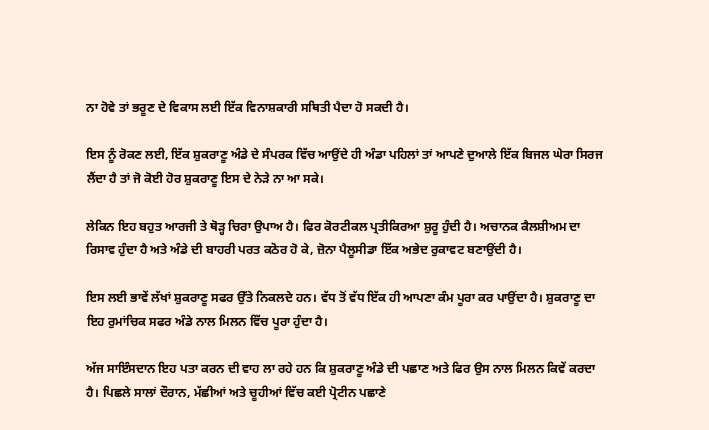ਨਾ ਹੋਵੇ ਤਾਂ ਭਰੂਣ ਦੇ ਵਿਕਾਸ ਲਈ ਇੱਕ ਵਿਨਾਸ਼ਕਾਰੀ ਸਥਿਤੀ ਪੈਦਾ ਹੋ ਸਕਦੀ ਹੈ।

ਇਸ ਨੂੰ ਰੋਕਣ ਲਈ, ਇੱਕ ਸ਼ੁਕਰਾਣੂ ਅੰਡੇ ਦੇ ਸੰਪਰਕ ਵਿੱਚ ਆਉਂਦੇ ਹੀ ਅੰਡਾ ਪਹਿਲਾਂ ਤਾਂ ਆਪਣੇ ਦੁਆਲੇ ਇੱਕ ਬਿਜਲ ਘੇਰਾ ਸਿਰਜ ਲੈਂਦਾ ਹੈ ਤਾਂ ਜੋ ਕੋਈ ਹੋਰ ਸ਼ੁਕਰਾਣੂ ਇਸ ਦੇ ਨੇੜੇ ਨਾ ਆ ਸਕੇ।

ਲੇਕਿਨ ਇਹ ਬਹੁਤ ਆਰਜੀ ਤੇ ਥੋੜ੍ਹ ਚਿਰਾ ਉਪਾਅ ਹੈ। ਫਿਰ ਕੋਰਟੀਕਲ ਪ੍ਰਤੀਕਿਰਆ ਸ਼ੁਰੂ ਹੁੰਦੀ ਹੈ। ਅਚਾਨਕ ਕੈਲਸ਼ੀਅਮ ਦਾ ਰਿਸਾਵ ਹੁੰਦਾ ਹੈ ਅਤੇ ਅੰਡੇ ਦੀ ਬਾਹਰੀ ਪਰਤ ਕਠੋਰ ਹੋ ਕੇ, ਜ਼ੋਨਾ ਪੈਲੂਸੀਡਾ ਇੱਕ ਅਭੇਦ ਰੁਕਾਵਟ ਬਣਾਉਂਦੀ ਹੈ।

ਇਸ ਲਈ ਭਾਵੇਂ ਲੱਖਾਂ ਸ਼ੁਕਰਾਣੂ ਸਫਰ ਉੱਤੇ ਨਿਕਲਦੇ ਹਨ। ਵੱਧ ਤੋਂ ਵੱਧ ਇੱਕ ਹੀ ਆਪਣਾ ਕੰਮ ਪੂਰਾ ਕਰ ਪਾਉਂਦਾ ਹੈ। ਸ਼ੁਕਰਾਣੂ ਦਾ ਇਹ ਰੁਮਾਂਚਿਕ ਸਫਰ ਅੰਡੇ ਨਾਲ ਮਿਲਨ ਵਿੱਚ ਪੂਰਾ ਹੁੰਦਾ ਹੈ।

ਅੱਜ ਸਾਇੰਸਦਾਨ ਇਹ ਪਤਾ ਕਰਨ ਦੀ ਵਾਹ ਲਾ ਰਹੇ ਹਨ ਕਿ ਸ਼ੁਕਰਾਣੂ ਅੰਡੇ ਦੀ ਪਛਾਣ ਅਤੇ ਫਿਰ ਉਸ ਨਾਲ ਮਿਲਨ ਕਿਵੇਂ ਕਰਦਾ ਹੈ। ਪਿਛਲੇ ਸਾਲਾਂ ਦੌਰਾਨ, ਮੱਛੀਆਂ ਅਤੇ ਚੂਹੀਆਂ ਵਿੱਚ ਕਈ ਪ੍ਰੋਟੀਨ ਪਛਾਣੇ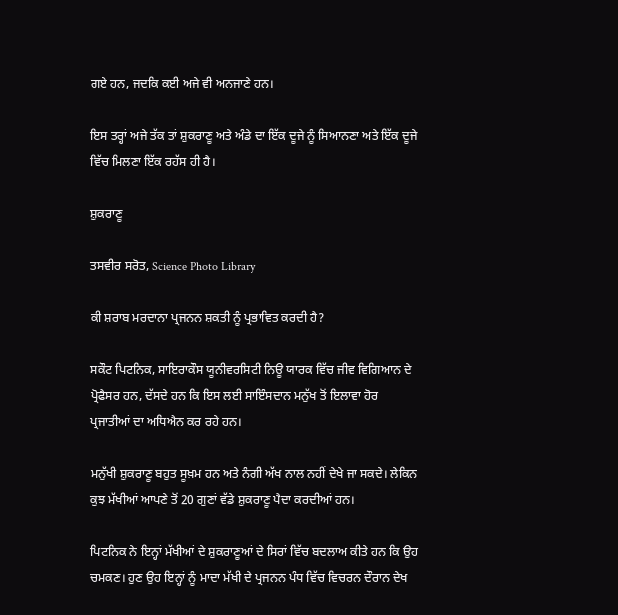ਗਏ ਹਨ, ਜਦਕਿ ਕਈ ਅਜੇ ਵੀ ਅਨਜਾਣੇ ਹਨ।

ਇਸ ਤਰ੍ਹਾਂ ਅਜੇ ਤੱਕ ਤਾਂ ਸ਼ੁਕਰਾਣੂ ਅਤੇ ਅੰਡੇ ਦਾ ਇੱਕ ਦੂਜੇ ਨੂੰ ਸਿਆਨਣਾ ਅਤੇ ਇੱਕ ਦੂਜੇ ਵਿੱਚ ਮਿਲਣਾ ਇੱਕ ਰਹੱਸ ਹੀ ਹੈ।

ਸ਼ੁਕਰਾਣੂ

ਤਸਵੀਰ ਸਰੋਤ, Science Photo Library

ਕੀ ਸ਼ਰਾਬ ਮਰਦਾਨਾ ਪ੍ਰਜਨਨ ਸ਼ਕਤੀ ਨੂੰ ਪ੍ਰਭਾਵਿਤ ਕਰਦੀ ਹੈ?

ਸਕੌਟ ਪਿਟਨਿਕ, ਸਾਇਰਾਕੌਸ ਯੂਨੀਵਰਸਿਟੀ ਨਿਊ ਯਾਰਕ ਵਿੱਚ ਜੀਵ ਵਿਗਿਆਨ ਦੇ ਪ੍ਰੋਫੈਸਰ ਹਨ, ਦੱਸਦੇ ਹਨ ਕਿ ਇਸ ਲਈ ਸਾਇੰਸਦਾਨ ਮਨੁੱਖ ਤੋਂ ਇਲਾਵਾ ਹੋਰ ਪ੍ਰਜਾਤੀਆਂ ਦਾ ਅਧਿਐਨ ਕਰ ਰਹੇ ਹਨ।

ਮਨੁੱਖੀ ਸ਼ੁਕਰਾਣੂ ਬਹੁਤ ਸੂਖ਼ਮ ਹਨ ਅਤੇ ਨੰਗੀ ਅੱਖ ਨਾਲ ਨਹੀਂ ਦੇਖੇ ਜਾ ਸਕਦੇ। ਲੇਕਿਨ ਕੁਝ ਮੱਖੀਆਂ ਆਪਣੇ ਤੋਂ 20 ਗੁਣਾਂ ਵੱਡੇ ਸ਼ੁਕਰਾਣੂ ਪੈਦਾ ਕਰਦੀਆਂ ਹਨ।

ਪਿਟਨਿਕ ਨੇ ਇਨ੍ਹਾਂ ਮੱਖੀਆਂ ਦੇ ਸ਼ੁਕਰਾਣੂਆਂ ਦੇ ਸਿਰਾਂ ਵਿੱਚ ਬਦਲਾਅ ਕੀਤੇ ਹਨ ਕਿ ਉਹ ਚਮਕਣ। ਹੁਣ ਉਹ ਇਨ੍ਹਾਂ ਨੂੰ ਮਾਦਾ ਮੱਖੀ ਦੇ ਪ੍ਰਜਨਨ ਪੰਧ ਵਿੱਚ ਵਿਚਰਨ ਦੌਰਾਨ ਦੇਖ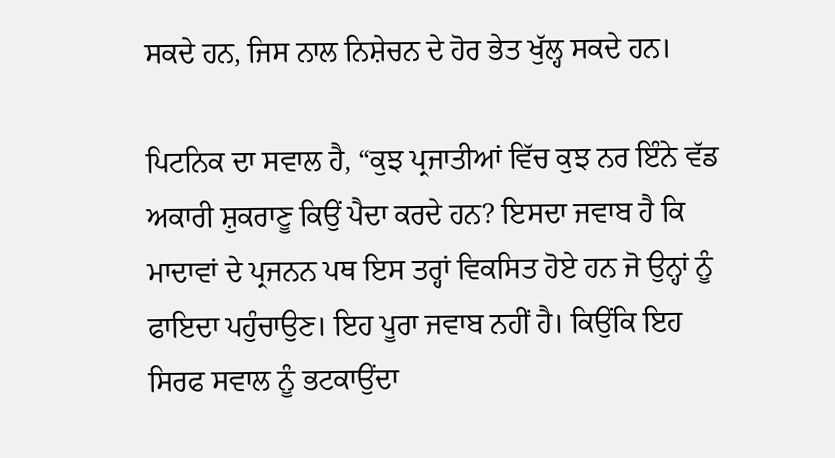ਸਕਦੇ ਹਨ, ਜਿਸ ਨਾਲ ਨਿਸ਼ੇਚਨ ਦੇ ਹੋਰ ਭੇਤ ਖੁੱਲ੍ਹ ਸਕਦੇ ਹਨ।

ਪਿਟਨਿਕ ਦਾ ਸਵਾਲ ਹੈ, “ਕੁਝ ਪ੍ਰਜਾਤੀਆਂ ਵਿੱਚ ਕੁਝ ਨਰ ਇੰਨੇ ਵੱਡ ਅਕਾਰੀ ਸ਼ੁਕਰਾਣੂ ਕਿਉਂ ਪੈਦਾ ਕਰਦੇ ਹਨ? ਇਸਦਾ ਜਵਾਬ ਹੈ ਕਿ ਮਾਦਾਵਾਂ ਦੇ ਪ੍ਰਜਨਨ ਪਥ ਇਸ ਤਰ੍ਹਾਂ ਵਿਕਸਿਤ ਹੋਏ ਹਨ ਜੋ ਉਨ੍ਹਾਂ ਨੂੰ ਫਾਇਦਾ ਪਹੁੰਚਾਉਣ। ਇਹ ਪੂਰਾ ਜਵਾਬ ਨਹੀਂ ਹੈ। ਕਿਉਂਕਿ ਇਹ ਸਿਰਫ ਸਵਾਲ ਨੂੰ ਭਟਕਾਉਂਦਾ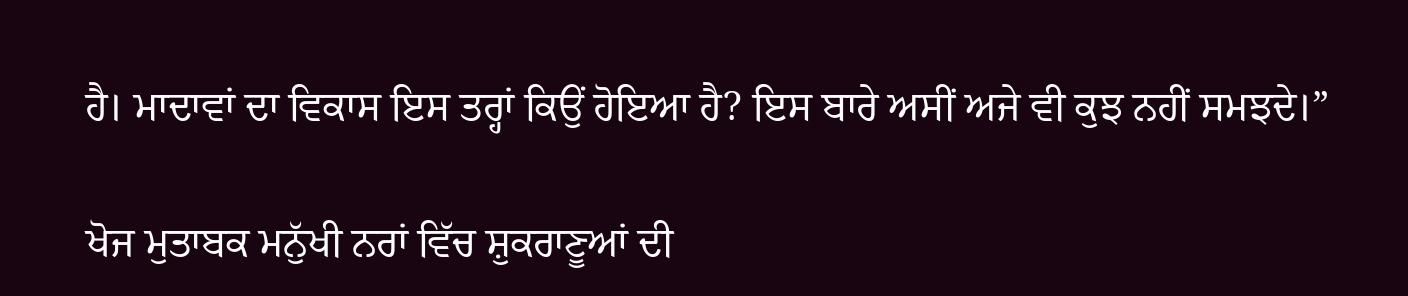ਹੈ। ਮਾਦਾਵਾਂ ਦਾ ਵਿਕਾਸ ਇਸ ਤਰ੍ਹਾਂ ਕਿਉਂ ਹੋਇਆ ਹੈ? ਇਸ ਬਾਰੇ ਅਸੀਂ ਅਜੇ ਵੀ ਕੁਝ ਨਹੀਂ ਸਮਝਦੇ।”

ਖੋਜ ਮੁਤਾਬਕ ਮਨੁੱਖੀ ਨਰਾਂ ਵਿੱਚ ਸ਼ੁਕਰਾਣੂਆਂ ਦੀ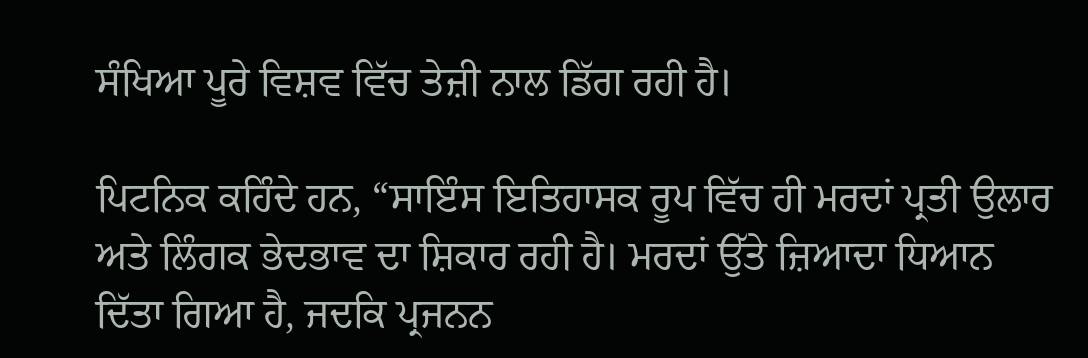ਸੰਖਿਆ ਪੂਰੇ ਵਿਸ਼ਵ ਵਿੱਚ ਤੇਜ਼ੀ ਨਾਲ ਡਿੱਗ ਰਹੀ ਹੈ।

ਪਿਟਨਿਕ ਕਹਿੰਦੇ ਹਨ, “ਸਾਇੰਸ ਇਤਿਹਾਸਕ ਰੂਪ ਵਿੱਚ ਹੀ ਮਰਦਾਂ ਪ੍ਰਤੀ ਉਲਾਰ ਅਤੇ ਲਿੰਗਕ ਭੇਦਭਾਵ ਦਾ ਸ਼ਿਕਾਰ ਰਹੀ ਹੈ। ਮਰਦਾਂ ਉੱਤੇ ਜ਼ਿਆਦਾ ਧਿਆਨ ਦਿੱਤਾ ਗਿਆ ਹੈ, ਜਦਕਿ ਪ੍ਰਜਨਨ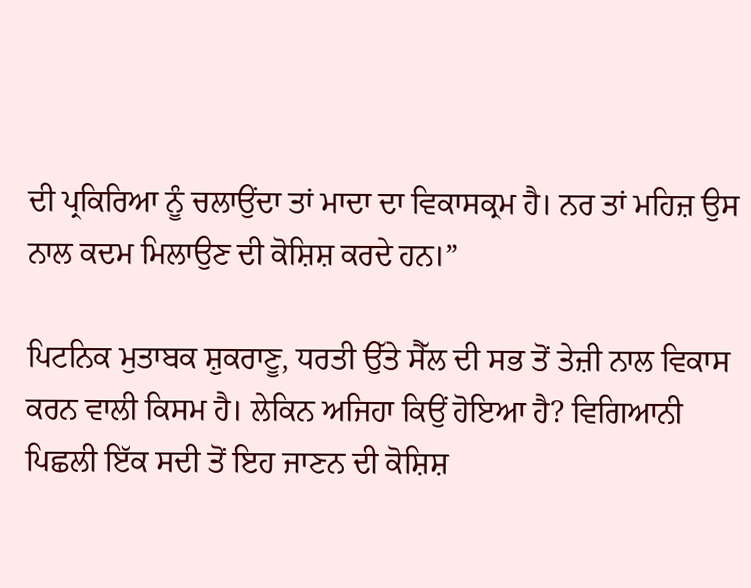ਦੀ ਪ੍ਰਕਿਰਿਆ ਨੂੰ ਚਲਾਉਂਦਾ ਤਾਂ ਮਾਦਾ ਦਾ ਵਿਕਾਸਕ੍ਰਮ ਹੈ। ਨਰ ਤਾਂ ਮਹਿਜ਼ ਉਸ ਨਾਲ ਕਦਮ ਮਿਲਾਉਣ ਦੀ ਕੋਸ਼ਿਸ਼ ਕਰਦੇ ਹਨ।”

ਪਿਟਨਿਕ ਮੁਤਾਬਕ ਸ਼ੁਕਰਾਣੂ, ਧਰਤੀ ਉੱਤੇ ਸੈੱਲ ਦੀ ਸਭ ਤੋਂ ਤੇਜ਼ੀ ਨਾਲ ਵਿਕਾਸ ਕਰਨ ਵਾਲੀ ਕਿਸਮ ਹੈ। ਲੇਕਿਨ ਅਜਿਹਾ ਕਿਉਂ ਹੋਇਆ ਹੈ? ਵਿਗਿਆਨੀ ਪਿਛਲੀ ਇੱਕ ਸਦੀ ਤੋਂ ਇਹ ਜਾਣਨ ਦੀ ਕੋਸ਼ਿਸ਼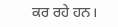ਕਰ ਰਹੇ ਹਨ।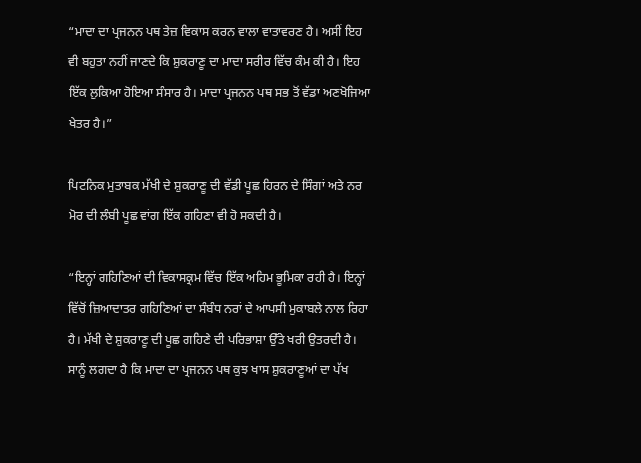“ਮਾਦਾ ਦਾ ਪ੍ਰਜਨਨ ਪਥ ਤੇਜ਼ ਵਿਕਾਸ ਕਰਨ ਵਾਲਾ ਵਾਤਾਵਰਣ ਹੈ। ਅਸੀਂ ਇਹ ਵੀ ਬਹੁਤਾ ਨਹੀਂ ਜਾਣਦੇ ਕਿ ਸ਼ੁਕਰਾਣੂ ਦਾ ਮਾਦਾ ਸਰੀਰ ਵਿੱਚ ਕੰਮ ਕੀ ਹੈ। ਇਹ ਇੱਕ ਲੁਕਿਆ ਹੋਇਆ ਸੰਸਾਰ ਹੈ। ਮਾਦਾ ਪ੍ਰਜਨਨ ਪਥ ਸਭ ਤੋਂ ਵੱਡਾ ਅਣਖੋਜਿਆ ਖੇਤਰ ਹੈ।”

ਪਿਟਨਿਕ ਮੁਤਾਬਕ ਮੱਖੀ ਦੇ ਸ਼ੁਕਰਾਣੂ ਦੀ ਵੱਡੀ ਪੂਛ ਹਿਰਨ ਦੇ ਸਿੰਗਾਂ ਅਤੇ ਨਰ ਮੋਰ ਦੀ ਲੰਬੀ ਪੂਛ ਵਾਂਗ ਇੱਕ ਗਹਿਣਾ ਵੀ ਹੋ ਸਕਦੀ ਹੈ।

“ਇਨ੍ਹਾਂ ਗਹਿਣਿਆਂ ਦੀ ਵਿਕਾਸਕ੍ਰਮ ਵਿੱਚ ਇੱਕ ਅਹਿਮ ਭੂਮਿਕਾ ਰਹੀ ਹੈ। ਇਨ੍ਹਾਂ ਵਿੱਚੋਂ ਜ਼ਿਆਦਾਤਰ ਗਹਿਣਿਆਂ ਦਾ ਸੰਬੰਧ ਨਰਾਂ ਦੇ ਆਪਸੀ ਮੁਕਾਬਲੇ ਨਾਲ ਰਿਹਾ ਹੈ। ਮੱਖੀ ਦੇ ਸ਼ੁਕਰਾਣੂ ਦੀ ਪੂਛ ਗਹਿਣੇ ਦੀ ਪਰਿਭਾਸ਼ਾ ਉੱਤੇ ਖਰੀ ਉਤਰਦੀ ਹੈ। ਸਾਨੂੰ ਲਗਦਾ ਹੈ ਕਿ ਮਾਦਾ ਦਾ ਪ੍ਰਜਨਨ ਪਥ ਕੁਝ ਖਾਸ ਸ਼ੁਕਰਾਣੂਆਂ ਦਾ ਪੱਖ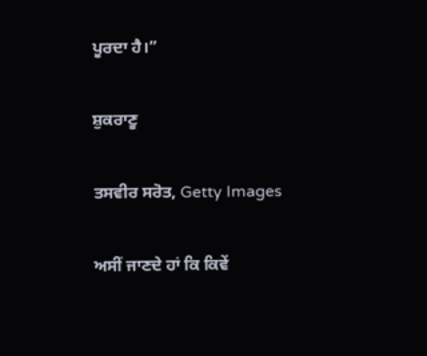ਪੂਰਦਾ ਹੈ।”

ਸ਼ੁਕਰਾਣੂ

ਤਸਵੀਰ ਸਰੋਤ, Getty Images

ਅਸੀਂ ਜਾਣਦੇ ਹਾਂ ਕਿ ਕਿਵੇਂ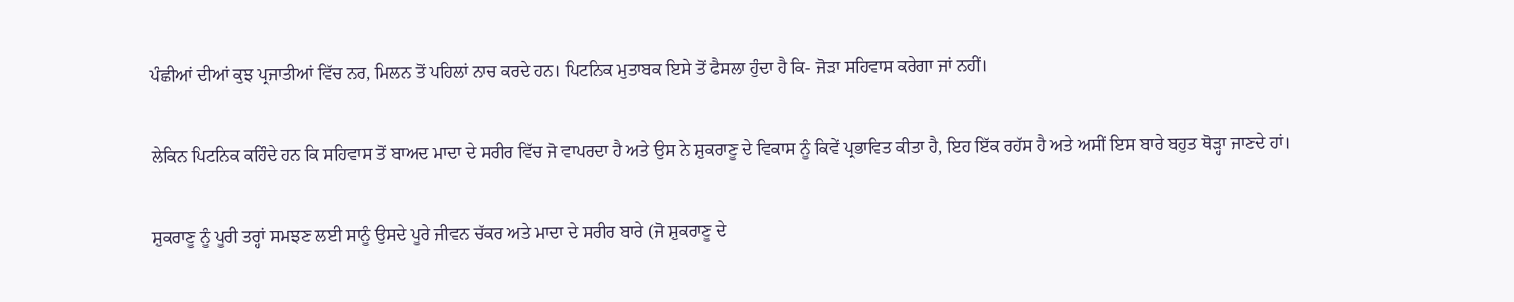ਪੰਛੀਆਂ ਦੀਆਂ ਕੁਝ ਪ੍ਰਜਾਤੀਆਂ ਵਿੱਚ ਨਰ, ਮਿਲਨ ਤੋਂ ਪਹਿਲਾਂ ਨਾਚ ਕਰਦੇ ਹਨ। ਪਿਟਨਿਕ ਮੁਤਾਬਕ ਇਸੇ ਤੋਂ ਫੈਸਲਾ ਹੁੰਦਾ ਹੈ ਕਿ- ਜੋੜਾ ਸਹਿਵਾਸ ਕਰੇਗਾ ਜਾਂ ਨਹੀਂ।

ਲੇਕਿਨ ਪਿਟਨਿਕ ਕਹਿੰਦੇ ਹਨ ਕਿ ਸਹਿਵਾਸ ਤੋਂ ਬਾਅਦ ਮਾਦਾ ਦੇ ਸਰੀਰ ਵਿੱਚ ਜੋ ਵਾਪਰਦਾ ਹੈ ਅਤੇ ਉਸ ਨੇ ਸ਼ੁਕਰਾਣੂ ਦੇ ਵਿਕਾਸ ਨੂੰ ਕਿਵੇਂ ਪ੍ਰਭਾਵਿਤ ਕੀਤਾ ਹੈ, ਇਹ ਇੱਕ ਰਹੱਸ ਹੈ ਅਤੇ ਅਸੀਂ ਇਸ ਬਾਰੇ ਬਹੁਤ ਥੋੜ੍ਹਾ ਜਾਣਦੇ ਹਾਂ।

ਸ਼ੁਕਰਾਣੂ ਨੂੰ ਪੂਰੀ ਤਰ੍ਹਾਂ ਸਮਝਣ ਲਈ ਸਾਨੂੰ ਉਸਦੇ ਪੂਰੇ ਜੀਵਨ ਚੱਕਰ ਅਤੇ ਮਾਦਾ ਦੇ ਸਰੀਰ ਬਾਰੇ (ਜੋ ਸ਼ੁਕਰਾਣੂ ਦੇ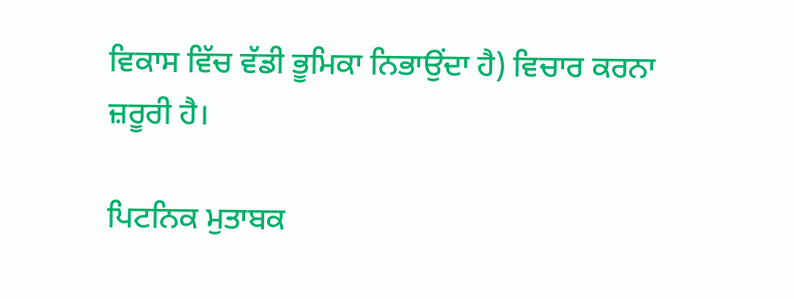ਵਿਕਾਸ ਵਿੱਚ ਵੱਡੀ ਭੂਮਿਕਾ ਨਿਭਾਉਂਦਾ ਹੈ) ਵਿਚਾਰ ਕਰਨਾ ਜ਼ਰੂਰੀ ਹੈ।

ਪਿਟਨਿਕ ਮੁਤਾਬਕ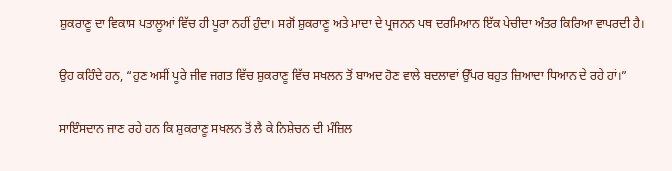ਸ਼ੁਕਰਾਣੂ ਦਾ ਵਿਕਾਸ ਪਤਾਲੂਆਂ ਵਿੱਚ ਹੀ ਪੂਰਾ ਨਹੀਂ ਹੁੰਦਾ। ਸਗੋਂ ਸ਼ੁਕਰਾਣੂ ਅਤੇ ਮਾਦਾ ਦੇ ਪ੍ਰਜਨਨ ਪਥ ਦਰਮਿਆਨ ਇੱਕ ਪੇਚੀਦਾ ਅੰਤਰ ਕਿਰਿਆ ਵਾਪਰਦੀ ਹੈ।

ਉਹ ਕਹਿੰਦੇ ਹਨ, “ਹੁਣ ਅਸੀਂ ਪੂਰੇ ਜੀਵ ਜਗਤ ਵਿੱਚ ਸ਼ੁਕਰਾਣੂ ਵਿੱਚ ਸਖਲਨ ਤੋਂ ਬਾਅਦ ਹੋਣ ਵਾਲੇ ਬਦਲਾਵਾਂ ਉੱਪਰ ਬਹੁਤ ਜ਼ਿਆਦਾ ਧਿਆਨ ਦੇ ਰਹੇ ਹਾਂ।”

ਸਾਇੰਸਦਾਨ ਜਾਣ ਰਹੇ ਹਨ ਕਿ ਸ਼ੁਕਰਾਣੂ ਸਖਲਨ ਤੋਂ ਲੈ ਕੇ ਨਿਸ਼ੇਚਨ ਦੀ ਮੰਜ਼ਿਲ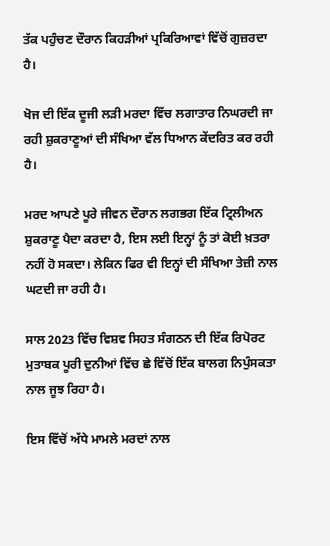ਤੱਕ ਪਹੁੰਚਣ ਦੌਰਾਨ ਕਿਹੜੀਆਂ ਪ੍ਰਕਿਰਿਆਵਾਂ ਵਿੱਚੋਂ ਗੁਜ਼ਰਦਾ ਹੈ।

ਖੋਜ ਦੀ ਇੱਕ ਦੂਜੀ ਲੜੀ ਮਰਦਾ ਵਿੱਚ ਲਗਾਤਾਰ ਨਿਘਰਦੀ ਜਾ ਰਹੀ ਸ਼ੁਕਰਾਣੂਆਂ ਦੀ ਸੰਖਿਆ ਵੱਲ ਧਿਆਨ ਕੇਂਦਰਿਤ ਕਰ ਰਹੀ ਹੈ।

ਮਰਦ ਆਪਣੇ ਪੂਰੇ ਜੀਵਨ ਦੌਰਾਨ ਲਗਭਗ ਇੱਕ ਟ੍ਰਿਲੀਅਨ ਸ਼ੁਕਰਾਣੂ ਪੈਦਾ ਕਰਦਾ ਹੈ, ਇਸ ਲਈ ਇਨ੍ਹਾਂ ਨੂੰ ਤਾਂ ਕੋਈ ਖ਼ਤਰਾ ਨਹੀਂ ਹੋ ਸਕਦਾ। ਲੇਕਿਨ ਫਿਰ ਵੀ ਇਨ੍ਹਾਂ ਦੀ ਸੰਖਿਆ ਤੇਜ਼ੀ ਨਾਲ ਘਟਦੀ ਜਾ ਰਹੀ ਹੈ।

ਸਾਲ 2023 ਵਿੱਚ ਵਿਸ਼ਵ ਸਿਹਤ ਸੰਗਠਨ ਦੀ ਇੱਕ ਰਿਪੋਰਟ ਮੁਤਾਬਕ ਪੂਰੀ ਦੁਨੀਆਂ ਵਿੱਚ ਛੇ ਵਿੱਚੋਂ ਇੱਕ ਬਾਲਗ ਨਿਪੁੰਸਕਤਾ ਨਾਲ ਜੂਝ ਰਿਹਾ ਹੈ।

ਇਸ ਵਿੱਚੋਂ ਅੱਧੇ ਮਾਮਲੇ ਮਰਦਾਂ ਨਾਲ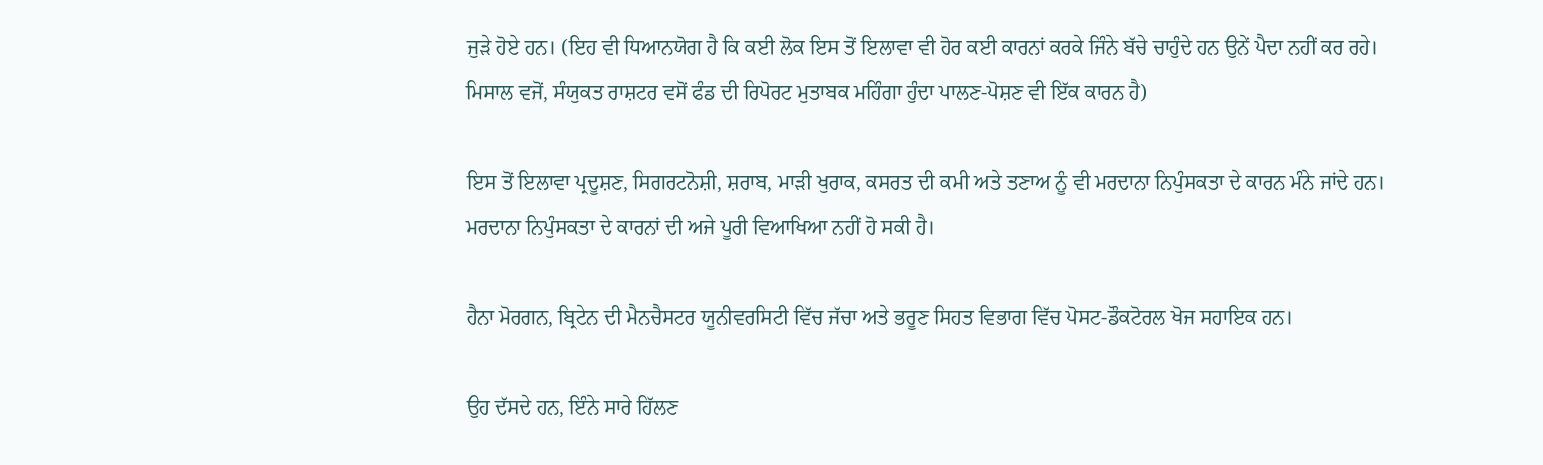ਜੁੜੇ ਹੋਏ ਹਨ। (ਇਹ ਵੀ ਧਿਆਨਯੋਗ ਹੈ ਕਿ ਕਈ ਲੋਕ ਇਸ ਤੋਂ ਇਲਾਵਾ ਵੀ ਹੋਰ ਕਈ ਕਾਰਨਾਂ ਕਰਕੇ ਜਿੰਨੇ ਬੱਚੇ ਚਾਹੁੰਦੇ ਹਨ ਉਨੇਂ ਪੈਦਾ ਨਹੀਂ ਕਰ ਰਹੇ। ਮਿਸਾਲ ਵਜੋਂ, ਸੰਯੁਕਤ ਰਾਸ਼ਟਰ ਵਸੋਂ ਫੰਡ ਦੀ ਰਿਪੋਰਟ ਮੁਤਾਬਕ ਮਹਿੰਗਾ ਹੁੰਦਾ ਪਾਲਣ-ਪੋਸ਼ਣ ਵੀ ਇੱਕ ਕਾਰਨ ਹੈ)

ਇਸ ਤੋਂ ਇਲਾਵਾ ਪ੍ਰਦੂਸ਼ਣ, ਸਿਗਰਟਨੋਸ਼ੀ, ਸ਼ਰਾਬ, ਮਾੜੀ ਖੁਰਾਕ, ਕਸਰਤ ਦੀ ਕਮੀ ਅਤੇ ਤਣਾਅ ਨੂੰ ਵੀ ਮਰਦਾਨਾ ਨਿਪੁੰਸਕਤਾ ਦੇ ਕਾਰਨ ਮੰਨੇ ਜਾਂਦੇ ਹਨ। ਮਰਦਾਨਾ ਨਿਪੁੰਸਕਤਾ ਦੇ ਕਾਰਨਾਂ ਦੀ ਅਜੇ ਪੂਰੀ ਵਿਆਖਿਆ ਨਹੀਂ ਹੋ ਸਕੀ ਹੈ।

ਹੈਨਾ ਮੋਰਗਨ, ਬ੍ਰਿਟੇਨ ਦੀ ਮੈਨਚੈਸਟਰ ਯੂਨੀਵਰਸਿਟੀ ਵਿੱਚ ਜੱਚਾ ਅਤੇ ਭਰੂਣ ਸਿਹਤ ਵਿਭਾਗ ਵਿੱਚ ਪੋਸਟ-ਡੌਕਟੋਰਲ ਖੋਜ ਸਹਾਇਕ ਹਨ।

ਉਹ ਦੱਸਦੇ ਹਨ, ਇੰਨੇ ਸਾਰੇ ਹਿੱਲਣ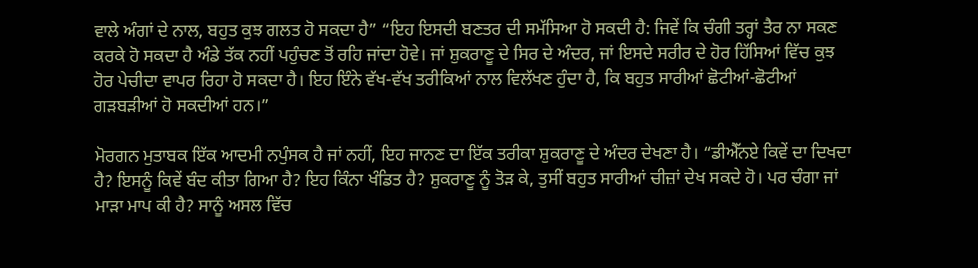ਵਾਲੇ ਅੰਗਾਂ ਦੇ ਨਾਲ, ਬਹੁਤ ਕੁਝ ਗਲਤ ਹੋ ਸਕਦਾ ਹੈ” “ਇਹ ਇਸਦੀ ਬਣਤਰ ਦੀ ਸਮੱਸਿਆ ਹੋ ਸਕਦੀ ਹੈ: ਜਿਵੇਂ ਕਿ ਚੰਗੀ ਤਰ੍ਹਾਂ ਤੈਰ ਨਾ ਸਕਣ ਕਰਕੇ ਹੋ ਸਕਦਾ ਹੈ ਅੰਡੇ ਤੱਕ ਨਹੀਂ ਪਹੁੰਚਣ ਤੋਂ ਰਹਿ ਜਾਂਦਾ ਹੋਵੇ। ਜਾਂ ਸ਼ੁਕਰਾਣੂ ਦੇ ਸਿਰ ਦੇ ਅੰਦਰ, ਜਾਂ ਇਸਦੇ ਸਰੀਰ ਦੇ ਹੋਰ ਹਿੱਸਿਆਂ ਵਿੱਚ ਕੁਝ ਹੋਰ ਪੇਚੀਦਾ ਵਾਪਰ ਰਿਹਾ ਹੋ ਸਕਦਾ ਹੈ। ਇਹ ਇੰਨੇ ਵੱਖ-ਵੱਖ ਤਰੀਕਿਆਂ ਨਾਲ ਵਿਲੱਖਣ ਹੁੰਦਾ ਹੈ, ਕਿ ਬਹੁਤ ਸਾਰੀਆਂ ਛੋਟੀਆਂ-ਛੋਟੀਆਂ ਗੜਬੜੀਆਂ ਹੋ ਸਕਦੀਆਂ ਹਨ।”

ਮੋਰਗਨ ਮੁਤਾਬਕ ਇੱਕ ਆਦਮੀ ਨਪੁੰਸਕ ਹੈ ਜਾਂ ਨਹੀਂ, ਇਹ ਜਾਨਣ ਦਾ ਇੱਕ ਤਰੀਕਾ ਸ਼ੁਕਰਾਣੂ ਦੇ ਅੰਦਰ ਦੇਖਣਾ ਹੈ। “ਡੀਐੱਨਏ ਕਿਵੇਂ ਦਾ ਦਿਖਦਾ ਹੈ? ਇਸਨੂੰ ਕਿਵੇਂ ਬੰਦ ਕੀਤਾ ਗਿਆ ਹੈ? ਇਹ ਕਿੰਨਾ ਖੰਡਿਤ ਹੈ? ਸ਼ੁਕਰਾਣੂ ਨੂੰ ਤੋੜ ਕੇ, ਤੁਸੀਂ ਬਹੁਤ ਸਾਰੀਆਂ ਚੀਜ਼ਾਂ ਦੇਖ ਸਕਦੇ ਹੋ। ਪਰ ਚੰਗਾ ਜਾਂ ਮਾੜਾ ਮਾਪ ਕੀ ਹੈ? ਸਾਨੂੰ ਅਸਲ ਵਿੱਚ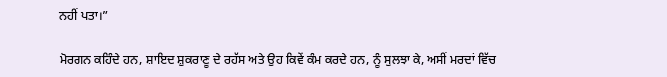ਨਹੀਂ ਪਤਾ।”

ਮੋਰਗਨ ਕਹਿੰਦੇ ਹਨ, ਸ਼ਾਇਦ ਸ਼ੁਕਰਾਣੂ ਦੇ ਰਹੱਸ ਅਤੇ ਉਹ ਕਿਵੇਂ ਕੰਮ ਕਰਦੇ ਹਨ, ਨੂੰ ਸੁਲਝਾ ਕੇ, ਅਸੀਂ ਮਰਦਾਂ ਵਿੱਚ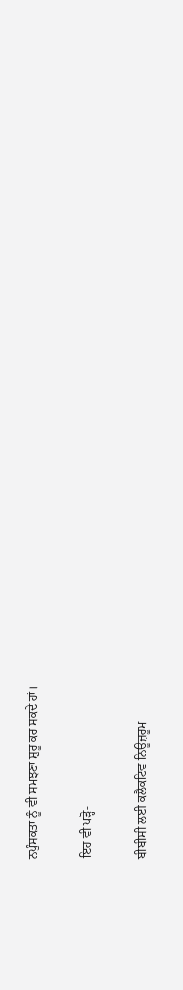ਨਪੁੰਸਕਤਾ ਨੂੰ ਵੀ ਸਮਝਣਾ ਸ਼ੁਰੂ ਕਰ ਸਕਦੇ ਹਾਂ।

ਇਹ ਵੀ ਪੜ੍ਹੋ-

ਬੀਬੀਸੀ ਲਈ ਕਲੈਕਟਿਵ ਨਿਊਜ਼ਰੂਮ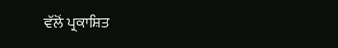ਵੱਲੋਂ ਪ੍ਰਕਾਸ਼ਿਤ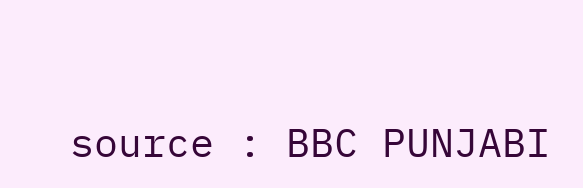source : BBC PUNJABI